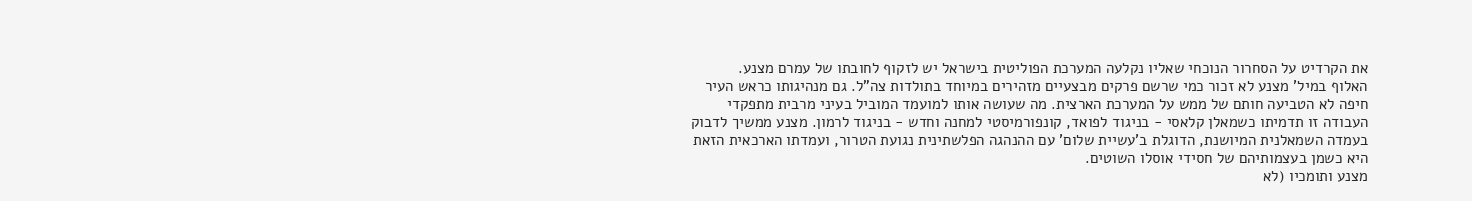את הקרדיט על הסחרור הנוכחי שאליו נקלעה המערכת הפוליטית בישראל יש לזקוף לחובתו של עמרם מצנע.
האלוף במיל' מצנע לא זכור כמי שרשם פרקים מבצעיים מזהירים במיוחד בתולדות צה"ל. גם מנהיגותו כראש העיר חיפה לא הטביעה חותם של ממש על המערכת הארצית. מה שעושה אותו למועמד המוביל בעיני מרבית מתפקדי העבודה זו תדמיתו כשמאלן קלאסי - בניגוד לפואד, קונפורמיסטי למחנה וחדש - בניגוד לרמון. מצנע ממשיך לדבוק בעמדה השמאלנית המיושנת, הדוגלת ב'עשיית שלום' עם ההנהגה הפלשתינית נגועת הטרור, ועמדתו הארכאית הזאת היא כשמן בעצמותיהם של חסידי אוסלו השוטים.
מצנע ותומכיו (לא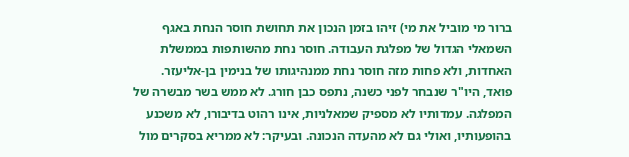ברור מי מוביל את מי) זיהו בזמן הנכון את תחושת חוסר הנחת באגף השמאלי הגדול של מפלגת העבודה. חוסר נחת מהשותפות בממשלת האחדות, ולא פחות מזה חוסר נחת ממנהיגותו של בנימין בן-אליעזר. פואד, היו"ר שנבחר לפני כשנה, נתפס כבן חורג. לא ממש בשר מבשרה של המפלגה. עמדותיו לא מספיק שמאלניות, אינו רהוט בדיבורו, לא משכנע בהופעותיו, ואולי גם לא מהעדה הנכונה. ובעיקר: לא ממריא בסקרים מול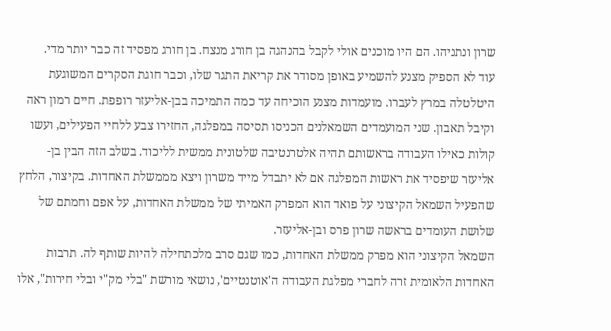שרון ונתניהו. הם היו מוכנים אולי לקבל בהנהגה בן חורג מנצח. בן חורג מפסיד זה כבר יותר מדי.
עוד לא הספיק מצנע להשמיע באופן מסודר את קריאת התגר שלו, וכבר חוגת הסקרים המשוגעת היטלטלה במרץ לעברו. מועמדות מצנע הוכיחה עד כמה התמיכה בבן-אליעזר רופפת. חיים רמון ראה וקיבל תאבון. שני המועמדים השמאלנים הכניסו תסיסה במפלגה, החזירו צבע ללחיי הפעילים, ועשו קולות כאילו העבודה בראשותם תהיה אלטרנטיבה שלטונית ממשית לליכוד. בשלב הזה הבין בן-אליעזר שיפסיד את ראשות המפלגה אם לא יתבדל מייד משרון ויצא מממשלת האחדות. בקיצור, הלחץ שהפעיל השמאל הקיצוני על פואד הוא המפרק האמיתי של ממשלת האחדות, על אפם וחמתם של שלושת העומדים בראשה שרון פרס ובן-אליעזר.
השמאל הקיצוני הוא מפרק ממשלת האחדות, כמו שגם סרב מלכתחילה להיות שותף לה. תרבות האחדות הלאומית זרה לחברי מפלגת העבודה ה'אוטנטיים', נושאי מורשת "בלי מק"י ובלי חירות", אלו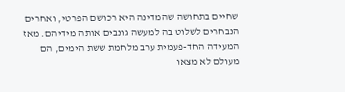שחיים בתחושה שהמדינה היא רכושם הפרטי, ואחרים הנבחרים לשלוט בה למעשה גונבים אותה מידיהם. מאז המעידה החד-פעמית ערב מלחמת ששת הימים, הם מעולם לא מצאו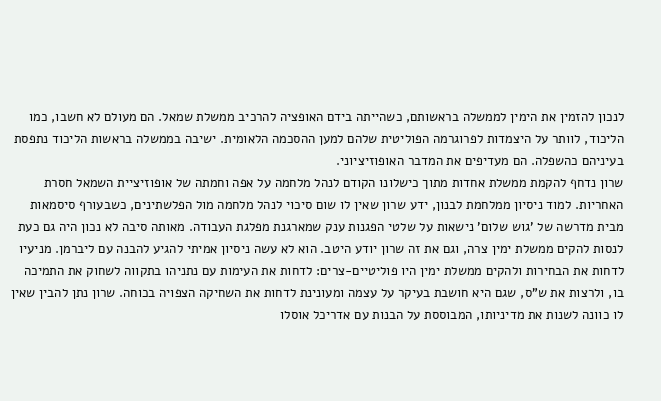לנכון להזמין את הימין לממשלה בראשותם, כשהייתה בידם האופציה להרכיב ממשלת שמאל. הם מעולם לא חשבו, כמו הליכוד, לוותר על היצמדות לפרוגרמה הפוליטית שלהם למען ההסכמה הלאומית. ישיבה בממשלה בראשות הליכוד נתפסת בעיניהם כהשפלה. הם מעדיפים את המדבר האופוזיציוני.
שרון נדחף להקמת ממשלת אחדות מתוך כישלונו הקודם לנהל מלחמה על אפה וחמתה של אופוזיציית השמאל חסרת האחריות. למוד ניסיון ממלחמת לבנון, ידע שרון שאין לו שום סיכוי לנהל מלחמה מול הפלשתינים, כשבעורף סיסמאות מבית מדרשה של 'גוש שלום' נישאות על שלטי הפגנות ענק שמארגנת מפלגת העבודה. מאותה סיבה לא נכון היה גם כעת לנסות להקים ממשלת ימין צרה, וגם את זה שרון יודע היטב. הוא לא עשה ניסיון אמיתי להגיע להבנה עם ליברמן. מניעיו לדחות את הבחירות ולהקים ממשלת ימין היו פוליטיים-צרים: לדחות את העימות עם נתניהו בתקווה לשחוק את התמיכה בו, ולרצות את ש"ס, שגם היא חושבת בעיקר על עצמה ומעונינת לדחות את השחיקה הצפויה בכוחה. שרון נתן להבין שאין לו כוונה לשנות את מדיניותו, המבוססת על הבנות עם אדריכל אוסלו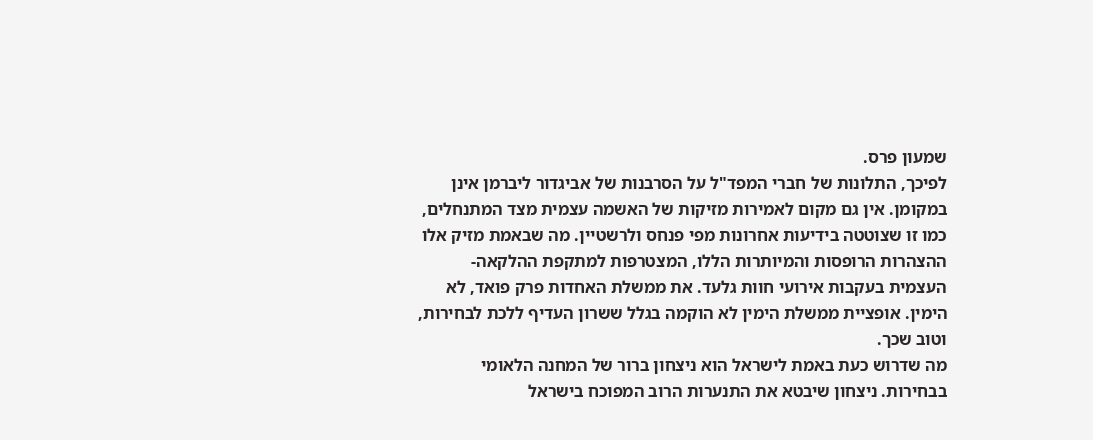שמעון פרס.
לפיכך, התלונות של חברי המפד"ל על הסרבנות של אביגדור ליברמן אינן במקומן. אין גם מקום לאמירות מזיקות של האשמה עצמית מצד המתנחלים, כמו זו שצוטטה בידיעות אחרונות מפי פנחס ולרשטיין. מה שבאמת מזיק אלו ההצהרות הרופסות והמיותרות הללו, המצטרפות למתקפת ההלקאה-העצמית בעקבות אירועי חוות גלעד. את ממשלת האחדות פרק פואד, לא הימין. אופציית ממשלת הימין לא הוקמה בגלל ששרון העדיף ללכת לבחירות, וטוב שכך.
מה שדרוש כעת באמת לישראל הוא ניצחון ברור של המחנה הלאומי בבחירות. ניצחון שיבטא את התנערות הרוב המפוכח בישראל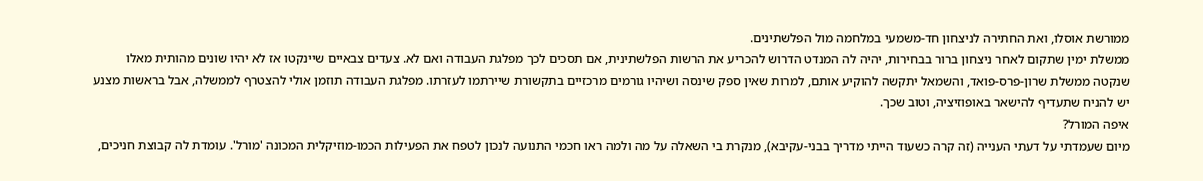ממורשת אוסלו, ואת החתירה לניצחון חד-משמעי במלחמה מול הפלשתינים.
ממשלת ימין שתקום לאחר ניצחון ברור בבחירות, יהיה לה המנדט הדרוש להכריע את הרשות הפלשתינית, אם תסכים לכך מפלגת העבודה ואם לא. צעדים צבאיים שיינקטו אז לא יהיו שונים מהותית מאלו שנקטה ממשלת שרון-פרס-פואד, והשמאל יתקשה להוקיע אותם, למרות שאין ספק שינסה ושיהיו גורמים מרכזיים בתקשורת שיירתמו לעזרתו. מפלגת העבודה תוזמן אולי להצטרף לממשלה, אבל בראשות מצנע יש להניח שתעדיף להישאר באופוזיציה, וטוב שכך.
איפה המורל?
מיום שעמדתי על דעתי הענייה (זה קרה כשעוד הייתי מדריך בבני-עקיבא), מנקרת בי השאלה על מה ולמה ראו חכמי התנועה לנכון לטפח את הפעילות הכמו-מוזיקלית המכונה 'מורל'. עומדת לה קבוצת חניכים,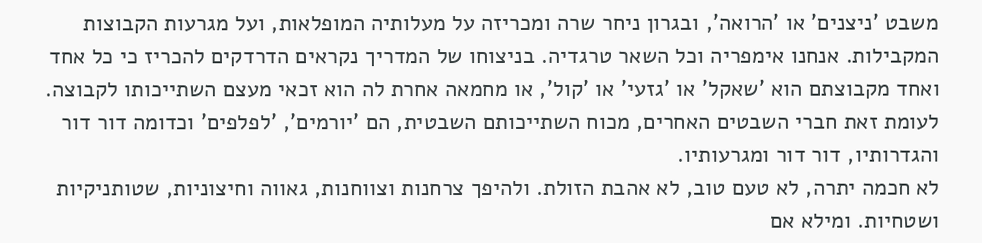משבט 'ניצנים' או 'הרואה', ובגרון ניחר שרה ומכריזה על מעלותיה המופלאות, ועל מגרעות הקבוצות המקבילות. אנחנו אימפריה וכל השאר טרגדיה. בניצוחו של המדריך נקראים הדרדקים להכריז כי כל אחד ואחד מקבוצתם הוא 'שאקל' או 'גזעי' או 'קול', או מחמאה אחרת לה הוא זכאי מעצם השתייכותו לקבוצה. לעומת זאת חברי השבטים האחרים, מכוח השתייכותם השבטית, הם 'יורמים', 'לפלפים' וכדומה דור דור והגדרותיו, דור דור ומגרעותיו.
לא חכמה יתרה, לא טעם טוב, לא אהבת הזולת. ולהיפך צרחנות וצווחנות, גאווה וחיצוניות, שטותניקיות ושטחיות. ומילא אם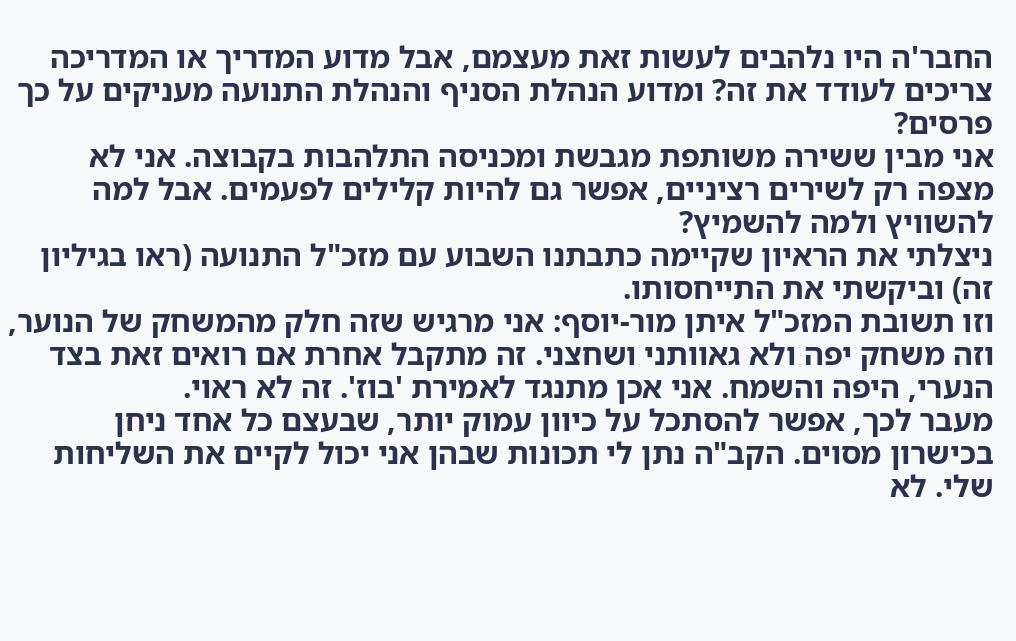החבר'ה היו נלהבים לעשות זאת מעצמם, אבל מדוע המדריך או המדריכה צריכים לעודד את זה? ומדוע הנהלת הסניף והנהלת התנועה מעניקים על כך פרסים?
אני מבין ששירה משותפת מגבשת ומכניסה התלהבות בקבוצה. אני לא מצפה רק לשירים רציניים, אפשר גם להיות קלילים לפעמים. אבל למה להשוויץ ולמה להשמיץ?
ניצלתי את הראיון שקיימה כתבתנו השבוע עם מזכ"ל התנועה (ראו בגיליון זה) וביקשתי את התייחסותו.
וזו תשובת המזכ"ל איתן מור-יוסף: אני מרגיש שזה חלק מהמשחק של הנוער, וזה משחק יפה ולא גאוותני ושחצני. זה מתקבל אחרת אם רואים זאת בצד הנערי, היפה והשמח. אני אכן מתנגד לאמירת 'בוז'. זה לא ראוי.
מעבר לכך, אפשר להסתכל על כיוון עמוק יותר, שבעצם כל אחד ניחן בכישרון מסוים. הקב"ה נתן לי תכונות שבהן אני יכול לקיים את השליחות שלי. לא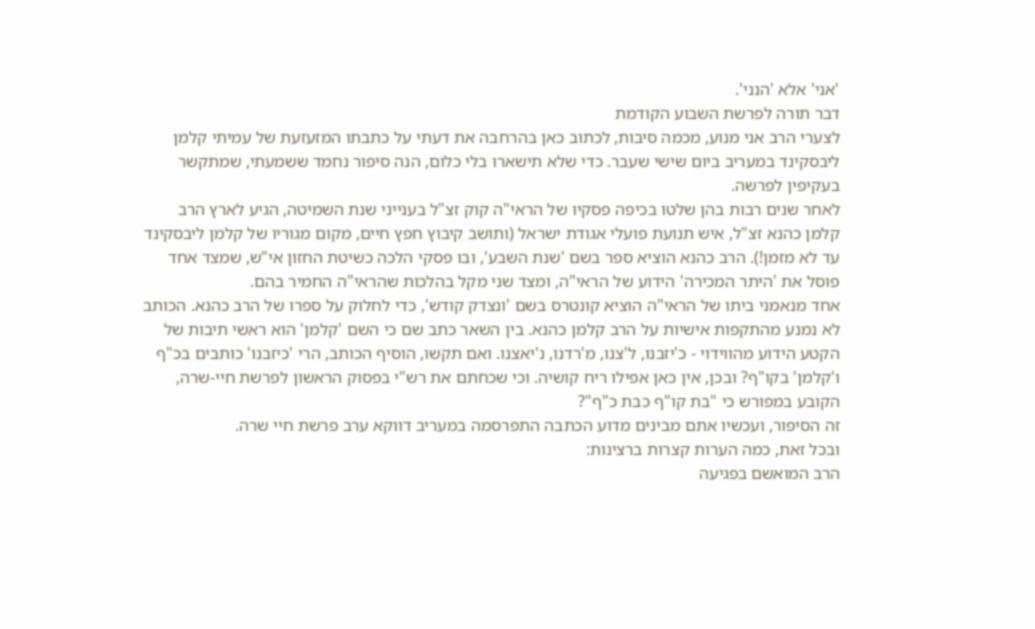'אני' אלא 'הנני'.
דבר תורה לפרשת השבוע הקודמת
לצערי הרב אני מנוע, מכמה סיבות, לכתוב כאן בהרחבה את דעתי על כתבתו המזעזעת של עמיתי קלמן ליבסקינד במעריב ביום שישי שעבר. כדי שלא תישארו בלי כלום, הנה סיפור נחמד ששמעתי, שמתקשר בעקיפין לפרשה.
לאחר שנים רבות בהן שלטו בכיפה פסקיו של הראי"ה קוק זצ"ל בענייני שנת השמיטה, הגיע לארץ הרב קלמן כהנא זצ"ל, איש תנועת פועלי אגודת ישראל (ותושב קיבוץ חפץ חיים, מקום מגוריו של קלמן ליבסקינד עד לא מזמן!). הרב כהנא הוציא ספר בשם 'שנת השבע', ובו פסקי הלכה כשיטת החזון אי"ש, שמצד אחד פוסל את 'היתר המכירה' הידוע של הראי"ה, ומצד שני מקל בהלכות שהראי"ה החמיר בהם.
אחד מנאמני ביתו של הראי"ה הוציא קונטרס בשם 'ונצדק קודש', כדי לחלוק על ספרו של הרב כהנא. הכותב לא נמנע מהתקפות אישיות על הרב קלמן כהנא. בין השאר כתב שם כי השם 'קלמן' הוא ראשי תיבות של הקטע הידוע מהווידוי - כ'יזבנו, ל'צנו, מ'רדנו, נ'יאצנו. ואם תקשו, הוסיף הכותב, הרי 'כיזבנו' כותבים בכ"ף ו'קלמן' בקו"ף? ובכן, אין כאן אפילו ריח קושיה. וכי שכחתם את רש"י בפסוק הראשון לפרשת חיי-שרה, הקובע במפורש כי "בת קו"ף כבת כ"ף"?
זה הסיפור, ועכשיו אתם מבינים מדוע הכתבה התפרסמה במעריב דווקא ערב פרשת חיי שרה.
ובכל זאת, כמה הערות קצרות ברצינות:
הרב המואשם בפגיעה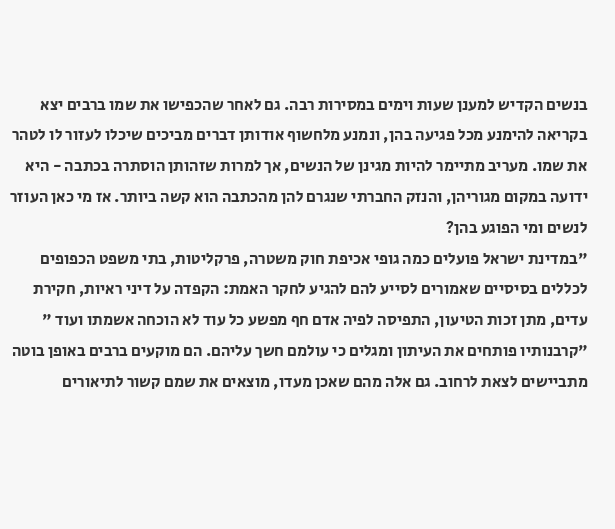בנשים הקדיש למענן שעות וימים במסירות רבה. גם לאחר שהכפישו את שמו ברבים יצא בקריאה להימנע מכל פגיעה בהן, ונמנע מלחשוף אודותן דברים מביכים שיכלו לעזור לו לטהר את שמו. מעריב מתיימר להיות מגינן של הנשים, אך למרות שזהותן הוסתרה בכתבה - היא ידועה במקום מגוריהן, והנזק החברתי שנגרם להן מהכתבה הוא קשה ביותר. אז מי כאן העוזר לנשים ומי הפוגע בהן?
"במדינת ישראל פועלים כמה גופי אכיפת חוק משטרה, פרקליטות, בתי משפט הכפופים לכללים בסיסיים שאמורים לסייע להם להגיע לחקר האמת: הקפדה על דיני ראיות, חקירת עדים, מתן זכות הטיעון, התפיסה לפיה אדם חף מפשע כל עוד לא הוכחה אשמתו ועוד "
"קרבנותיו פותחים את העיתון ומגלים כי עולמם חשך עליהם. הם מוקעים ברבים באופן בוטה מתביישים לצאת לרחוב. גם אלה מהם שאכן מעדו, מוצאים את שמם קשור לתיאורים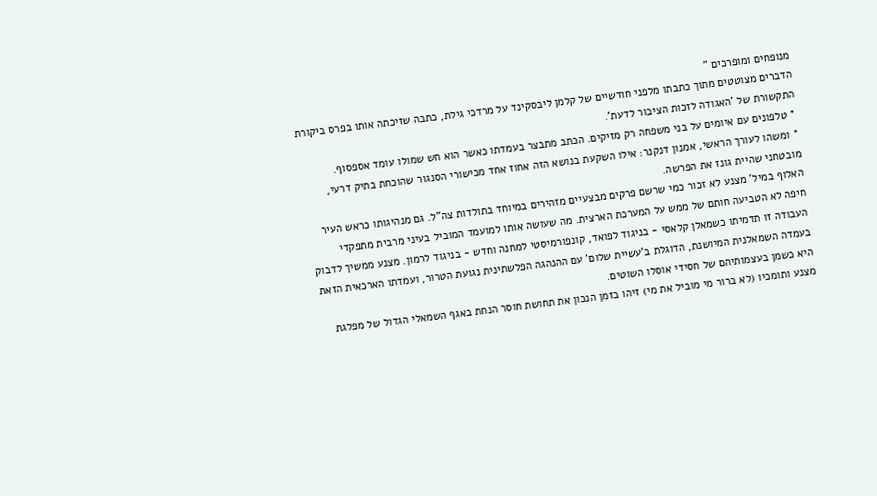מנופחים ומופרכים "
הדברים מצוטטים מתוך כתבתו מלפני חודשיים של קלמן ליבסקינד על מרדכי גילת, כתבה שזיכתה אותו בפרס ביקורת התקשורת של 'האגודה לזכות הציבור לדעת'.
* טלפונים עם איומים על בני משפחה רק מזיקים. הכתב מתבצר בעמדתו כאשר הוא חש שמולו עומד אספסוף.
* ומשהו לעורך הראשי, אמנון דנקנר: אילו השקעת בנושא הזה אחוז אחד מכישורי הסנגור שהוכחת בתיק דרעי, מובטחני שהיית גונז את הפרשה.
האלוף במיל' מצנע לא זכור כמי שרשם פרקים מבצעיים מזהירים במיוחד בתולדות צה"ל. גם מנהיגותו כראש העיר חיפה לא הטביעה חותם של ממש על המערכת הארצית. מה שעושה אותו למועמד המוביל בעיני מרבית מתפקדי העבודה זו תדמיתו כשמאלן קלאסי - בניגוד לפואד, קונפורמיסטי למחנה וחדש - בניגוד לרמון. מצנע ממשיך לדבוק בעמדה השמאלנית המיושנת, הדוגלת ב'עשיית שלום' עם ההנהגה הפלשתינית נגועת הטרור, ועמדתו הארכאית הזאת היא כשמן בעצמותיהם של חסידי אוסלו השוטים.
מצנע ותומכיו (לא ברור מי מוביל את מי) זיהו בזמן הנכון את תחושת חוסר הנחת באגף השמאלי הגדול של מפלגת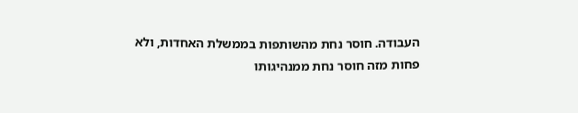העבודה. חוסר נחת מהשותפות בממשלת האחדות, ולא פחות מזה חוסר נחת ממנהיגותו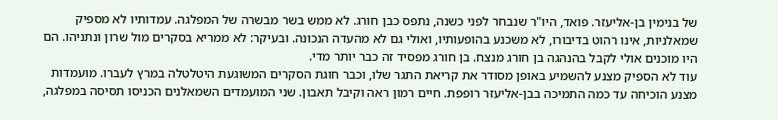של בנימין בן-אליעזר. פואד, היו"ר שנבחר לפני כשנה, נתפס כבן חורג. לא ממש בשר מבשרה של המפלגה. עמדותיו לא מספיק שמאלניות, אינו רהוט בדיבורו, לא משכנע בהופעותיו, ואולי גם לא מהעדה הנכונה. ובעיקר: לא ממריא בסקרים מול שרון ונתניהו. הם היו מוכנים אולי לקבל בהנהגה בן חורג מנצח. בן חורג מפסיד זה כבר יותר מדי.
עוד לא הספיק מצנע להשמיע באופן מסודר את קריאת התגר שלו, וכבר חוגת הסקרים המשוגעת היטלטלה במרץ לעברו. מועמדות מצנע הוכיחה עד כמה התמיכה בבן-אליעזר רופפת. חיים רמון ראה וקיבל תאבון. שני המועמדים השמאלנים הכניסו תסיסה במפלגה,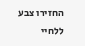החזירו צבע ללחיי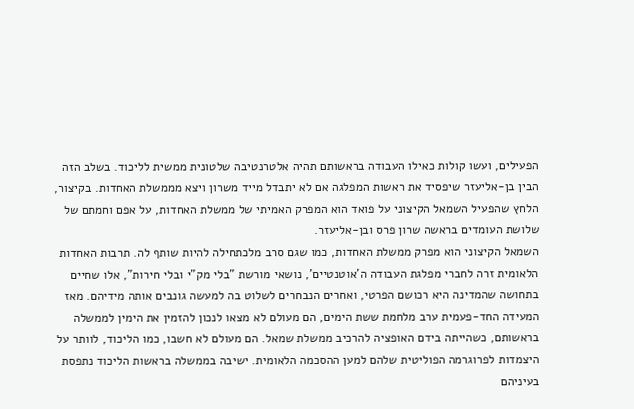הפעילים, ועשו קולות כאילו העבודה בראשותם תהיה אלטרנטיבה שלטונית ממשית לליכוד. בשלב הזה הבין בן-אליעזר שיפסיד את ראשות המפלגה אם לא יתבדל מייד משרון ויצא מממשלת האחדות. בקיצור, הלחץ שהפעיל השמאל הקיצוני על פואד הוא המפרק האמיתי של ממשלת האחדות, על אפם וחמתם של שלושת העומדים בראשה שרון פרס ובן-אליעזר.
השמאל הקיצוני הוא מפרק ממשלת האחדות, כמו שגם סרב מלכתחילה להיות שותף לה. תרבות האחדות הלאומית זרה לחברי מפלגת העבודה ה'אוטנטיים', נושאי מורשת "בלי מק"י ובלי חירות", אלו שחיים בתחושה שהמדינה היא רכושם הפרטי, ואחרים הנבחרים לשלוט בה למעשה גונבים אותה מידיהם. מאז המעידה החד-פעמית ערב מלחמת ששת הימים, הם מעולם לא מצאו לנכון להזמין את הימין לממשלה בראשותם, כשהייתה בידם האופציה להרכיב ממשלת שמאל. הם מעולם לא חשבו, כמו הליכוד, לוותר על היצמדות לפרוגרמה הפוליטית שלהם למען ההסכמה הלאומית. ישיבה בממשלה בראשות הליכוד נתפסת בעיניהם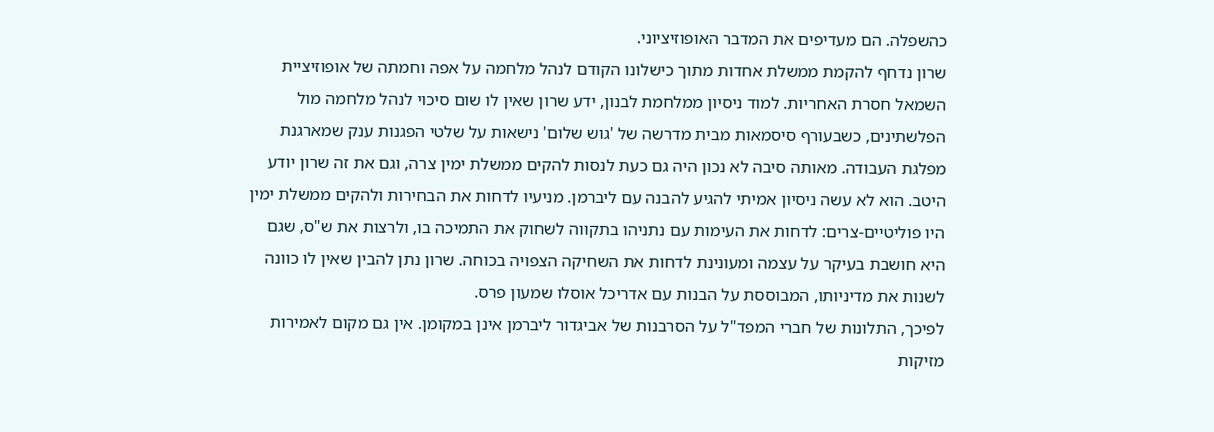כהשפלה. הם מעדיפים את המדבר האופוזיציוני.
שרון נדחף להקמת ממשלת אחדות מתוך כישלונו הקודם לנהל מלחמה על אפה וחמתה של אופוזיציית השמאל חסרת האחריות. למוד ניסיון ממלחמת לבנון, ידע שרון שאין לו שום סיכוי לנהל מלחמה מול הפלשתינים, כשבעורף סיסמאות מבית מדרשה של 'גוש שלום' נישאות על שלטי הפגנות ענק שמארגנת מפלגת העבודה. מאותה סיבה לא נכון היה גם כעת לנסות להקים ממשלת ימין צרה, וגם את זה שרון יודע היטב. הוא לא עשה ניסיון אמיתי להגיע להבנה עם ליברמן. מניעיו לדחות את הבחירות ולהקים ממשלת ימין היו פוליטיים-צרים: לדחות את העימות עם נתניהו בתקווה לשחוק את התמיכה בו, ולרצות את ש"ס, שגם היא חושבת בעיקר על עצמה ומעונינת לדחות את השחיקה הצפויה בכוחה. שרון נתן להבין שאין לו כוונה לשנות את מדיניותו, המבוססת על הבנות עם אדריכל אוסלו שמעון פרס.
לפיכך, התלונות של חברי המפד"ל על הסרבנות של אביגדור ליברמן אינן במקומן. אין גם מקום לאמירות מזיקות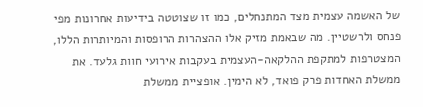של האשמה עצמית מצד המתנחלים, כמו זו שצוטטה בידיעות אחרונות מפי פנחס ולרשטיין. מה שבאמת מזיק אלו ההצהרות הרופסות והמיותרות הללו, המצטרפות למתקפת ההלקאה-העצמית בעקבות אירועי חוות גלעד. את ממשלת האחדות פרק פואד, לא הימין. אופציית ממשלת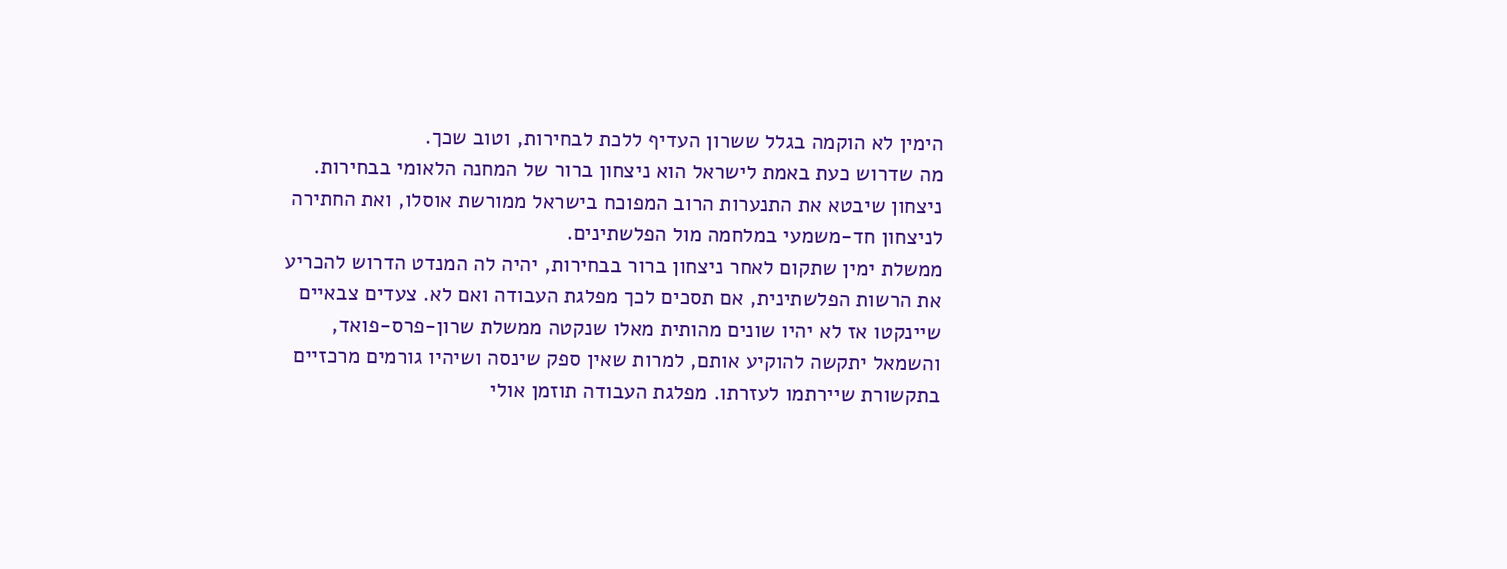הימין לא הוקמה בגלל ששרון העדיף ללכת לבחירות, וטוב שכך.
מה שדרוש כעת באמת לישראל הוא ניצחון ברור של המחנה הלאומי בבחירות. ניצחון שיבטא את התנערות הרוב המפוכח בישראל ממורשת אוסלו, ואת החתירה לניצחון חד-משמעי במלחמה מול הפלשתינים.
ממשלת ימין שתקום לאחר ניצחון ברור בבחירות, יהיה לה המנדט הדרוש להכריע את הרשות הפלשתינית, אם תסכים לכך מפלגת העבודה ואם לא. צעדים צבאיים שיינקטו אז לא יהיו שונים מהותית מאלו שנקטה ממשלת שרון-פרס-פואד, והשמאל יתקשה להוקיע אותם, למרות שאין ספק שינסה ושיהיו גורמים מרכזיים בתקשורת שיירתמו לעזרתו. מפלגת העבודה תוזמן אולי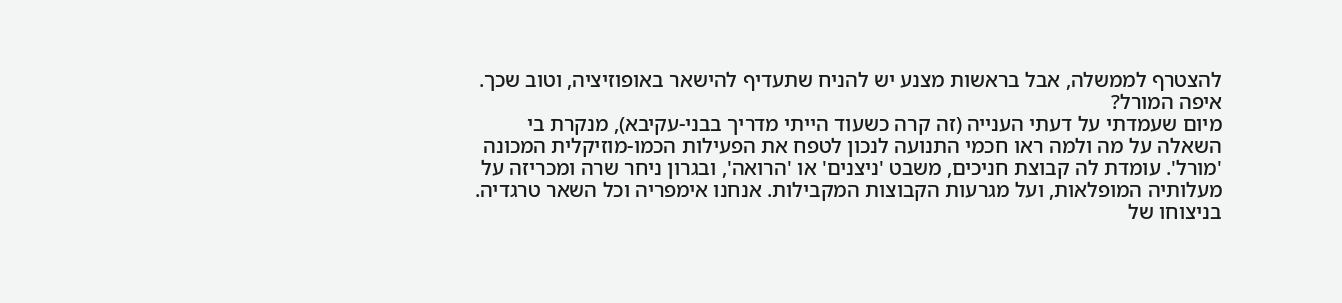להצטרף לממשלה, אבל בראשות מצנע יש להניח שתעדיף להישאר באופוזיציה, וטוב שכך.
איפה המורל?
מיום שעמדתי על דעתי הענייה (זה קרה כשעוד הייתי מדריך בבני-עקיבא), מנקרת בי השאלה על מה ולמה ראו חכמי התנועה לנכון לטפח את הפעילות הכמו-מוזיקלית המכונה 'מורל'. עומדת לה קבוצת חניכים, משבט 'ניצנים' או 'הרואה', ובגרון ניחר שרה ומכריזה על מעלותיה המופלאות, ועל מגרעות הקבוצות המקבילות. אנחנו אימפריה וכל השאר טרגדיה. בניצוחו של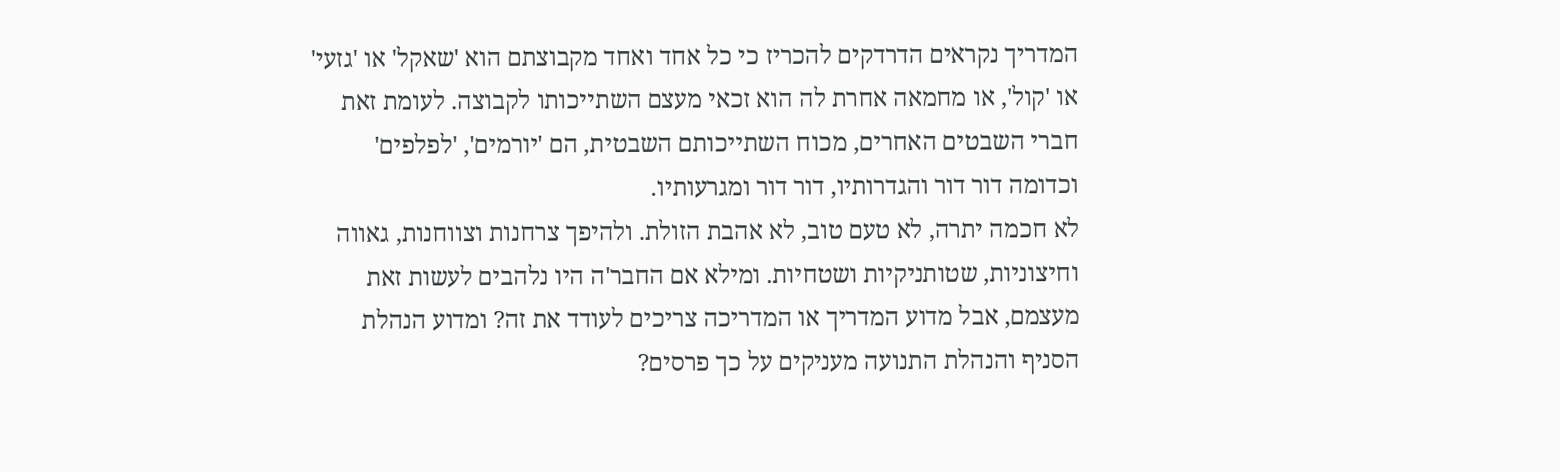המדריך נקראים הדרדקים להכריז כי כל אחד ואחד מקבוצתם הוא 'שאקל' או 'גזעי' או 'קול', או מחמאה אחרת לה הוא זכאי מעצם השתייכותו לקבוצה. לעומת זאת חברי השבטים האחרים, מכוח השתייכותם השבטית, הם 'יורמים', 'לפלפים' וכדומה דור דור והגדרותיו, דור דור ומגרעותיו.
לא חכמה יתרה, לא טעם טוב, לא אהבת הזולת. ולהיפך צרחנות וצווחנות, גאווה וחיצוניות, שטותניקיות ושטחיות. ומילא אם החבר'ה היו נלהבים לעשות זאת מעצמם, אבל מדוע המדריך או המדריכה צריכים לעודד את זה? ומדוע הנהלת הסניף והנהלת התנועה מעניקים על כך פרסים?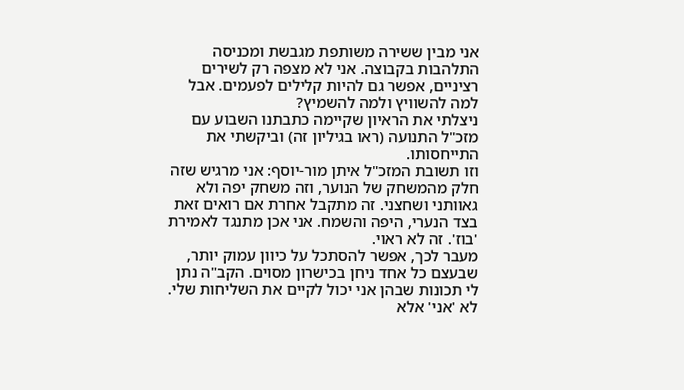אני מבין ששירה משותפת מגבשת ומכניסה התלהבות בקבוצה. אני לא מצפה רק לשירים רציניים, אפשר גם להיות קלילים לפעמים. אבל למה להשוויץ ולמה להשמיץ?
ניצלתי את הראיון שקיימה כתבתנו השבוע עם מזכ"ל התנועה (ראו בגיליון זה) וביקשתי את התייחסותו.
וזו תשובת המזכ"ל איתן מור-יוסף: אני מרגיש שזה חלק מהמשחק של הנוער, וזה משחק יפה ולא גאוותני ושחצני. זה מתקבל אחרת אם רואים זאת בצד הנערי, היפה והשמח. אני אכן מתנגד לאמירת 'בוז'. זה לא ראוי.
מעבר לכך, אפשר להסתכל על כיוון עמוק יותר, שבעצם כל אחד ניחן בכישרון מסוים. הקב"ה נתן לי תכונות שבהן אני יכול לקיים את השליחות שלי. לא 'אני' אלא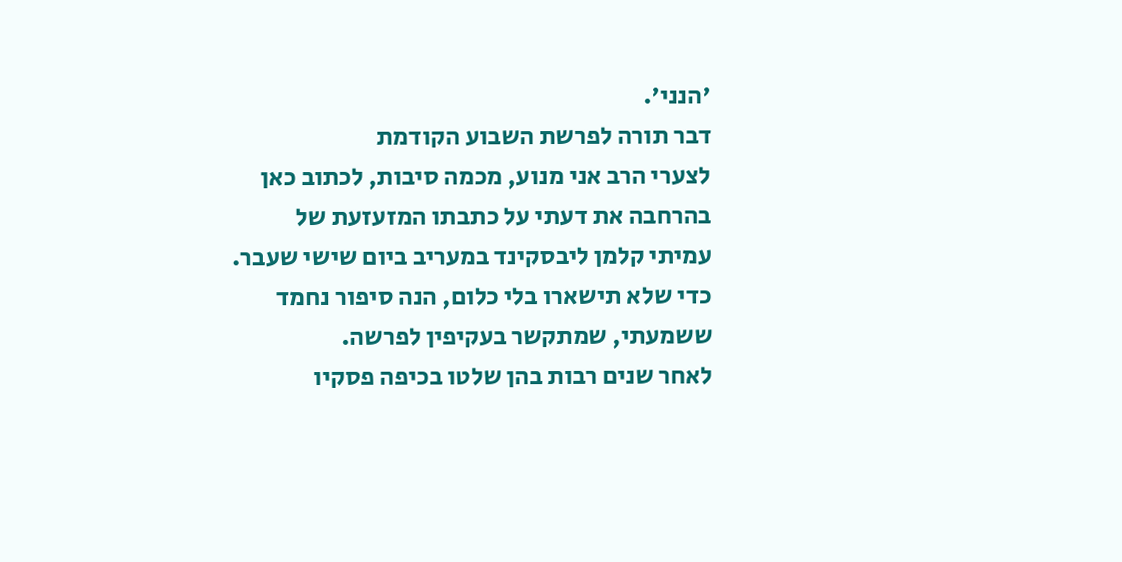'הנני'.
דבר תורה לפרשת השבוע הקודמת
לצערי הרב אני מנוע, מכמה סיבות, לכתוב כאן בהרחבה את דעתי על כתבתו המזעזעת של עמיתי קלמן ליבסקינד במעריב ביום שישי שעבר. כדי שלא תישארו בלי כלום, הנה סיפור נחמד ששמעתי, שמתקשר בעקיפין לפרשה.
לאחר שנים רבות בהן שלטו בכיפה פסקיו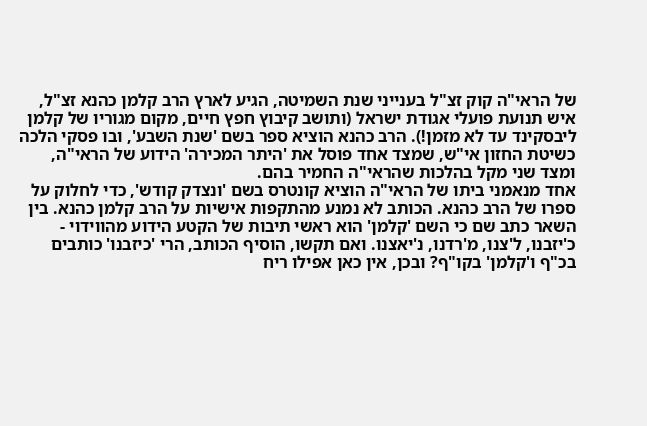של הראי"ה קוק זצ"ל בענייני שנת השמיטה, הגיע לארץ הרב קלמן כהנא זצ"ל, איש תנועת פועלי אגודת ישראל (ותושב קיבוץ חפץ חיים, מקום מגוריו של קלמן ליבסקינד עד לא מזמן!). הרב כהנא הוציא ספר בשם 'שנת השבע', ובו פסקי הלכה כשיטת החזון אי"ש, שמצד אחד פוסל את 'היתר המכירה' הידוע של הראי"ה, ומצד שני מקל בהלכות שהראי"ה החמיר בהם.
אחד מנאמני ביתו של הראי"ה הוציא קונטרס בשם 'ונצדק קודש', כדי לחלוק על ספרו של הרב כהנא. הכותב לא נמנע מהתקפות אישיות על הרב קלמן כהנא. בין השאר כתב שם כי השם 'קלמן' הוא ראשי תיבות של הקטע הידוע מהווידוי - כ'יזבנו, ל'צנו, מ'רדנו, נ'יאצנו. ואם תקשו, הוסיף הכותב, הרי 'כיזבנו' כותבים בכ"ף ו'קלמן' בקו"ף? ובכן, אין כאן אפילו ריח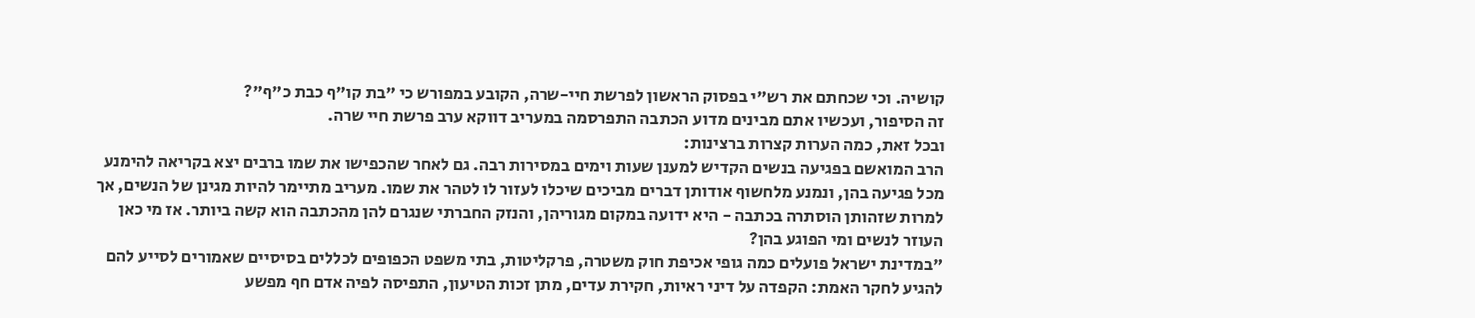קושיה. וכי שכחתם את רש"י בפסוק הראשון לפרשת חיי-שרה, הקובע במפורש כי "בת קו"ף כבת כ"ף"?
זה הסיפור, ועכשיו אתם מבינים מדוע הכתבה התפרסמה במעריב דווקא ערב פרשת חיי שרה.
ובכל זאת, כמה הערות קצרות ברצינות:
הרב המואשם בפגיעה בנשים הקדיש למענן שעות וימים במסירות רבה. גם לאחר שהכפישו את שמו ברבים יצא בקריאה להימנע מכל פגיעה בהן, ונמנע מלחשוף אודותן דברים מביכים שיכלו לעזור לו לטהר את שמו. מעריב מתיימר להיות מגינן של הנשים, אך למרות שזהותן הוסתרה בכתבה - היא ידועה במקום מגוריהן, והנזק החברתי שנגרם להן מהכתבה הוא קשה ביותר. אז מי כאן העוזר לנשים ומי הפוגע בהן?
"במדינת ישראל פועלים כמה גופי אכיפת חוק משטרה, פרקליטות, בתי משפט הכפופים לכללים בסיסיים שאמורים לסייע להם להגיע לחקר האמת: הקפדה על דיני ראיות, חקירת עדים, מתן זכות הטיעון, התפיסה לפיה אדם חף מפשע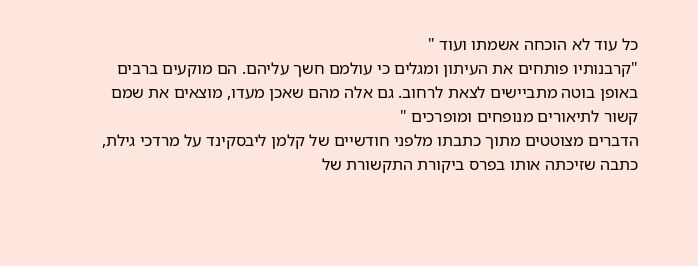כל עוד לא הוכחה אשמתו ועוד "
"קרבנותיו פותחים את העיתון ומגלים כי עולמם חשך עליהם. הם מוקעים ברבים באופן בוטה מתביישים לצאת לרחוב. גם אלה מהם שאכן מעדו, מוצאים את שמם קשור לתיאורים מנופחים ומופרכים "
הדברים מצוטטים מתוך כתבתו מלפני חודשיים של קלמן ליבסקינד על מרדכי גילת, כתבה שזיכתה אותו בפרס ביקורת התקשורת של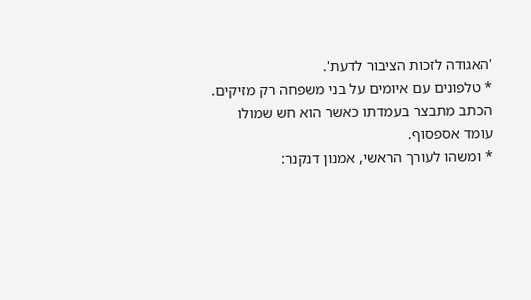'האגודה לזכות הציבור לדעת'.
* טלפונים עם איומים על בני משפחה רק מזיקים. הכתב מתבצר בעמדתו כאשר הוא חש שמולו עומד אספסוף.
* ומשהו לעורך הראשי, אמנון דנקנר: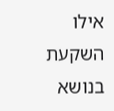אילו השקעת בנושא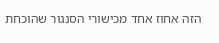הזה אחוז אחד מכישורי הסנגור שהוכחת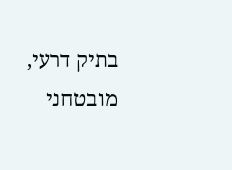בתיק דרעי, מובטחני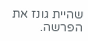שהיית גונז את הפרשה.